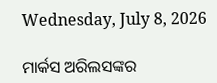Wednesday, July 8, 2026

ମାର୍କସ ଅରିଲସଙ୍କର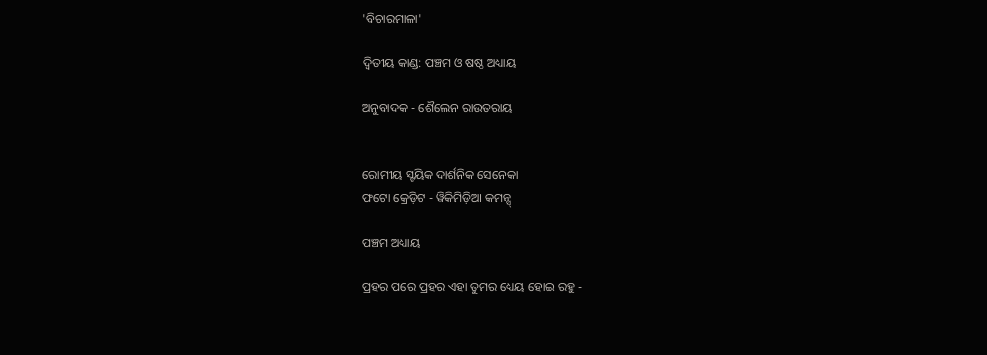'ବିଚାରମାଳା'

ଦ୍ୱିତୀୟ କାଣ୍ଡ: ପଞ୍ଚମ ଓ ଷଷ୍ଠ ଅଧ୍ୟାୟ

ଅନୁବାଦକ - ଶୈଲେନ ରାଉତରାୟ


ରୋମୀୟ ସ୍ଟୟିକ ଦାର୍ଶନିକ ସେନେକା
ଫଟୋ କ୍ରେଡ଼ିଟ - ୱିକିମିଡ଼ିଆ କମନ୍ସ୍

ପଞ୍ଚମ ଅଧ୍ୟାୟ

ପ୍ରହର ପରେ ପ୍ରହର ଏହା ତୁମର ଧ୍ୟେୟ ହୋଇ ରହୁ -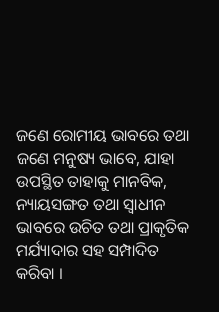ଜଣେ ରୋମୀୟ ଭାବରେ ତଥା ଜଣେ ମନୁଷ୍ୟ ଭାବେ, ଯାହା ଉପସ୍ଥିତ ତାହାକୁ ମାନବିକ, ନ୍ୟାୟସଙ୍ଗତ ତଥା ସ୍ୱାଧୀନ ଭାବରେ ଉଚିତ ତଥା ପ୍ରାକୃତିକ ମର୍ଯ୍ୟାଦାର ସହ ସମ୍ପାଦିତ କରିବା ।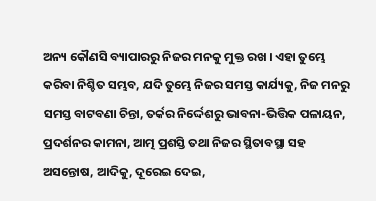ଅନ୍ୟ କୌଣସି ବ୍ୟାପାରରୁ ନିଜର ମନକୁ ମୁକ୍ତ ରଖ । ଏହା ତୁମ୍ଭେ କରିବା ନିଶ୍ଚିତ ସମ୍ଭବ, ଯଦି ତୁମ୍ଭେ ନିଜର ସମସ୍ତ କାର୍ଯ୍ୟକୁ, ନିଜ ମନରୁ ସମସ୍ତ ବାଟବଣା ଚିନ୍ତା, ତର୍କର ନିର୍ଦ୍ଦେଶରୁ ଭାବନା-ଭିତ୍ତିକ ପଳାୟନ, ପ୍ରଦର୍ଶନର କାମନା, ଆତ୍ମ ପ୍ରଶସ୍ତି ତଥା ନିଜର ସ୍ଥିତାବସ୍ଥା ସହ ଅସନ୍ତୋଷ, ଆଦିକୁ, ଦୂରେଇ ଦେଇ,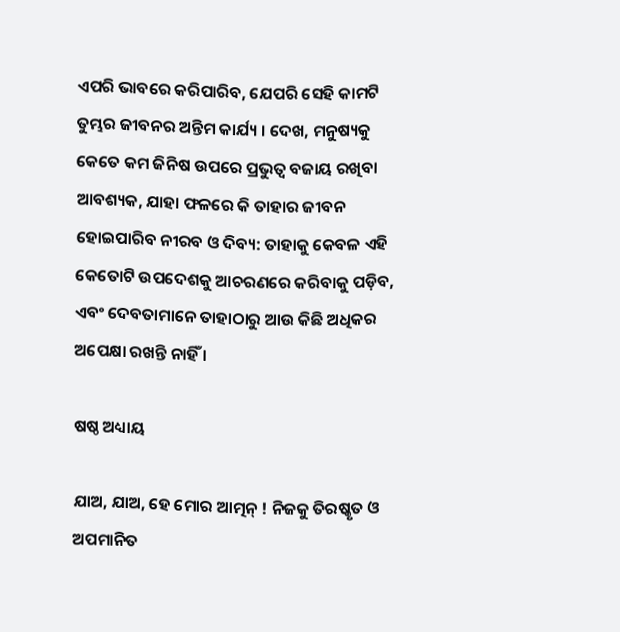ଏପରି ଭାବରେ କରିପାରିବ, ଯେପରି ସେହି କାମଟି ତୁମ୍ଭର ଜୀବନର ଅନ୍ତିମ କାର୍ଯ୍ୟ । ଦେଖ, ମନୁଷ୍ୟକୁ କେତେ କମ ଜିନିଷ ଉପରେ ପ୍ରଭୁତ୍ୱ ବଜାୟ ରଖିବା ଆବଶ୍ୟକ, ଯାହା ଫଳରେ କି ତାହାର ଜୀବନ ହୋଇପାରିବ ନୀରବ ଓ ଦିବ୍ୟ: ତାହାକୁ କେବଳ ଏହି କେତୋଟି ଉପଦେଶକୁ ଆଚରଣରେ କରିବାକୁ ପଡ଼ିବ, ଏବଂ ଦେବତାମାନେ ତାହାଠାରୁ ଆଉ କିଛି ଅଧିକର ଅପେକ୍ଷା ରଖନ୍ତି ନାହିଁ ।

ଷଷ୍ଠ ଅଧ୍ୟାୟ

ଯାଅ, ଯାଅ, ହେ ମୋର ଆତ୍ମନ୍ ! ନିଜକୁ ତିରଷ୍କୃତ ଓ ଅପମାନିତ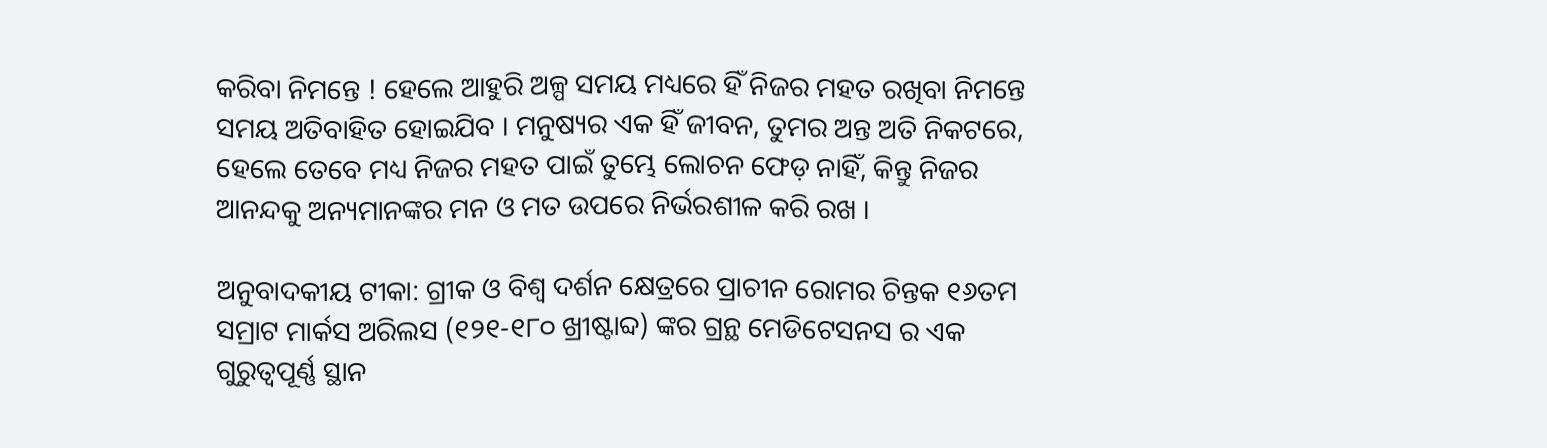କରିବା ନିମନ୍ତେ ! ହେଲେ ଆହୁରି ଅଳ୍ପ ସମୟ ମଧ୍ୟରେ ହିଁ ନିଜର ମହତ ରଖିବା ନିମନ୍ତେ ସମୟ ଅତିବାହିତ ହୋଇଯିବ । ମନୁଷ୍ୟର ଏକ ହିଁ ଜୀବନ, ତୁମର ଅନ୍ତ ଅତି ନିକଟରେ, ହେଲେ ତେବେ ମଧ୍ୟ ନିଜର ମହତ ପାଇଁ ତୁମ୍ଭେ ଲୋଚନ ଫେଡ଼ ନାହିଁ, କିନ୍ତୁ ନିଜର ଆନନ୍ଦକୁ ଅନ୍ୟମାନଙ୍କର ମନ ଓ ମତ ଉପରେ ନିର୍ଭରଶୀଳ କରି ରଖ ।

ଅନୁବାଦକୀୟ ଟୀକା: ଗ୍ରୀକ ଓ ବିଶ୍ୱ ଦର୍ଶନ କ୍ଷେତ୍ରରେ ପ୍ରାଚୀନ ରୋମର ଚିନ୍ତକ ୧୬ତମ ସମ୍ରାଟ ମାର୍କସ ଅରିଲସ (୧୨୧-୧୮୦ ଖ୍ରୀଷ୍ଟାବ୍ଦ) ଙ୍କର ଗ୍ରନ୍ଥ ମେଡିଟେସନସ ର ଏକ ଗୁରୁତ୍ୱପୂର୍ଣ୍ଣ ସ୍ଥାନ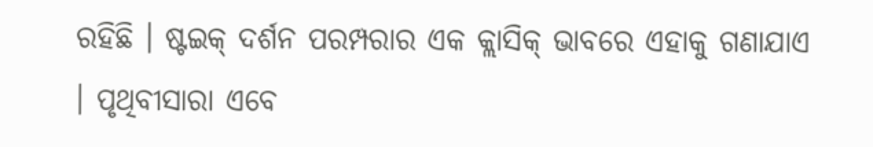ରହିଛି । ଷ୍ଟଇକ୍ ଦର୍ଶନ ପରମ୍ପରାର ଏକ କ୍ଲାସିକ୍ ଭାବରେ ଏହାକୁ ଗଣାଯାଏ । ପୃଥିବୀସାରା ଏବେ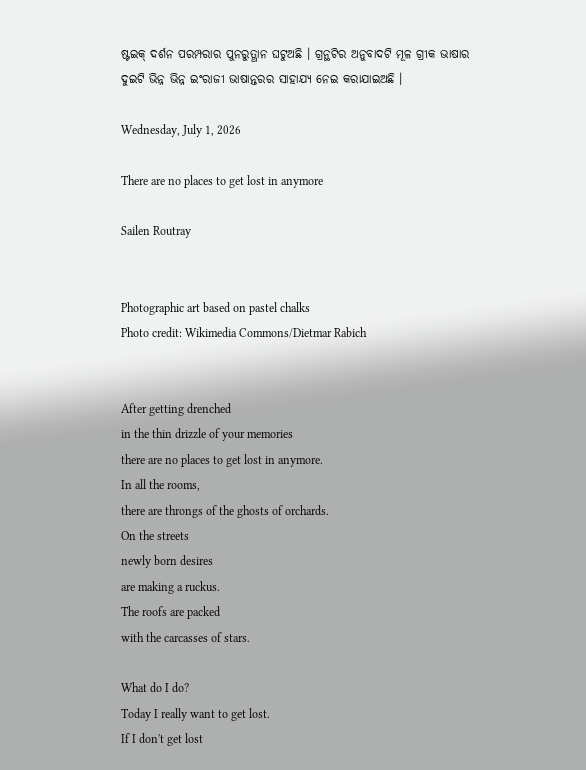ଷ୍ଟଇକ୍ ଦର୍ଶନ ପରମ୍ପରାର ପୁନରୁତ୍ଥାନ ଘଟୁଅଛି । ଗ୍ରନ୍ଥଟିର ଅନୁବାଦଟି ମୂଳ ଗ୍ରୀକ ଭାଷାର ଦୁଇଟି ଭିନ୍ନ ଭିନ୍ନ ଇଂରାଜୀ ଭାଷାନ୍ତରର ସାହାଯ୍ୟ ନେଇ କରାଯାଇଅଛି ।

Wednesday, July 1, 2026

There are no places to get lost in anymore

Sailen Routray


Photographic art based on pastel chalks
Photo credit: Wikimedia Commons/Dietmar Rabich


After getting drenched
in the thin drizzle of your memories
there are no places to get lost in anymore.
In all the rooms,
there are throngs of the ghosts of orchards.
On the streets
newly born desires
are making a ruckus.
The roofs are packed
with the carcasses of stars.

What do I do?
Today I really want to get lost.
If I don't get lost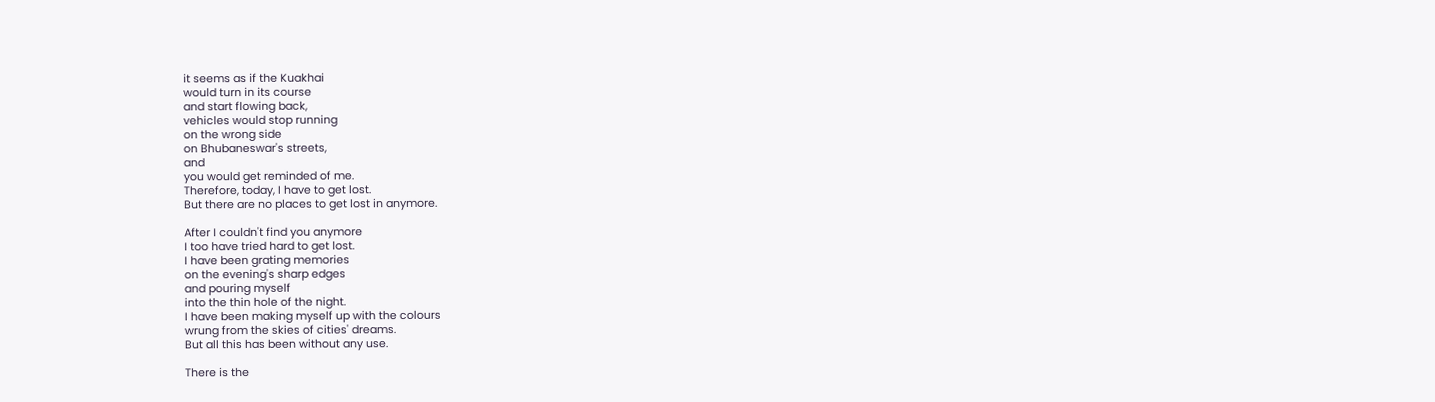it seems as if the Kuakhai
would turn in its course
and start flowing back,
vehicles would stop running
on the wrong side
on Bhubaneswar's streets,
and
you would get reminded of me.
Therefore, today, I have to get lost.
But there are no places to get lost in anymore.

After I couldn't find you anymore
I too have tried hard to get lost.
I have been grating memories
on the evening's sharp edges
and pouring myself
into the thin hole of the night.
I have been making myself up with the colours
wrung from the skies of cities' dreams.
But all this has been without any use.

There is the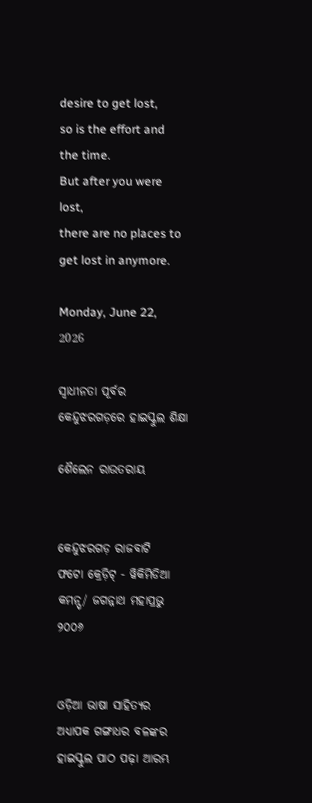desire to get lost,
so is the effort and the time.
But after you were lost,
there are no places to get lost in anymore.

Monday, June 22, 2026

ସ୍ୱାଧୀନତା ପୂର୍ବର କେନ୍ଦୁଝରଗଡ଼ରେ ହାଇସ୍କୁଲ ଶିକ୍ଷା

ଶୈଲେନ ରାଉତରାୟ


କେନ୍ଦୁଝରଗଡ଼ ରାଜବାଟି
ଫଟୋ କ୍ରେଡ଼ିଟ୍ - ୱିକିମିଡିଆ କମନ୍ସ୍/ ଜଗନ୍ନାଥ ମହାପ୍ରଭୁ ୨୦୦୬


ଓଡ଼ିଆ ଭାଷା ସାହିତ୍ୟର ଅଧ୍ୟାପକ ଗଙ୍ଗାଧର ବଳଙ୍କର ହାଇସ୍କୁଲ ପାଠ ପଢ଼ା ଆରମ୍ଭ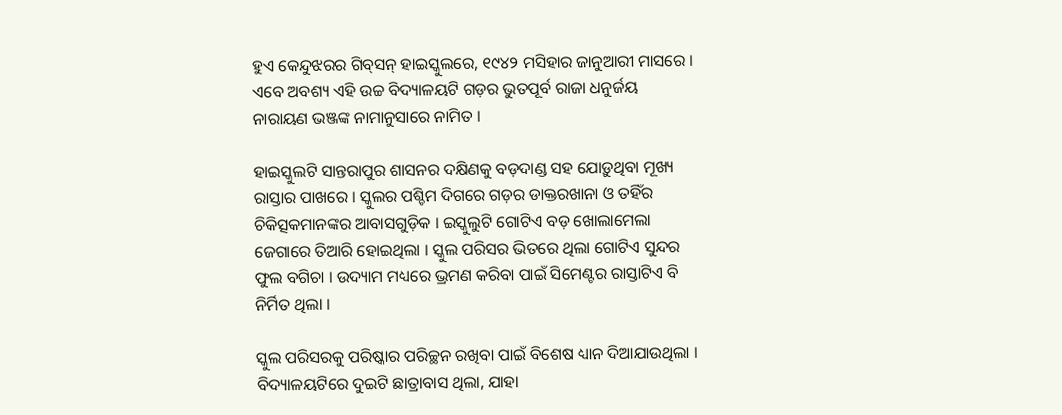ହୁଏ କେନ୍ଦୁଝରର ଗିବ୍‌ସନ୍ ହାଇସ୍କୁଲରେ, ୧୯୪୨ ମସିହାର ଜାନୁଆରୀ ମାସରେ । ଏବେ ଅବଶ୍ୟ ଏହି ଉଚ୍ଚ ବିଦ୍ୟାଳୟଟି ଗଡ଼ର ଭୁତପୂର୍ବ ରାଜା ଧନୁର୍ଜୟ ନାରାୟଣ ଭଞ୍ଜଙ୍କ ନାମାନୁସାରେ ନାମିତ ।

ହାଇସ୍କୁଲଟି ସାନ୍ତରାପୁର ଶାସନର ଦକ୍ଷିଣକୁ ବଡ଼ଦାଣ୍ଡ ସହ ଯୋଡ଼ୁଥିବା ମୂଖ୍ୟ ରାସ୍ତାର ପାଖରେ । ସ୍କୁଲର ପଶ୍ଚିମ ଦିଗରେ ଗଡ଼ର ଡାକ୍ତରଖାନା ଓ ତହିଁର ଚିକିତ୍ସକମାନଙ୍କର ଆବାସଗୁଡ଼ିକ । ଇସ୍କୁଲୁଟି ଗୋଟିଏ ବଡ଼ ଖୋଲାମେଲା ଜେଗାରେ ତିଆରି ହୋଇଥିଲା । ସ୍କୁଲ ପରିସର ଭିତରେ ଥିଲା ଗୋଟିଏ ସୁନ୍ଦର ଫୁଲ ବଗିଚା । ଉଦ୍ୟାମ ମଧ୍ୟରେ ଭ୍ରମଣ କରିବା ପାଇଁ ସିମେଣ୍ଟର ରାସ୍ତାଟିଏ ବି ନିର୍ମିତ ଥିଲା ।

ସ୍କୁଲ ପରିସରକୁ ପରିଷ୍କାର ପରିଚ୍ଛନ ରଖିବା ପାଇଁ ବିଶେଷ ଧ୍ୟାନ ଦିଆଯାଉଥିଲା । ବିଦ୍ୟାଳୟଟିରେ ଦୁଇଟି ଛାତ୍ରାବାସ ଥିଲା, ଯାହା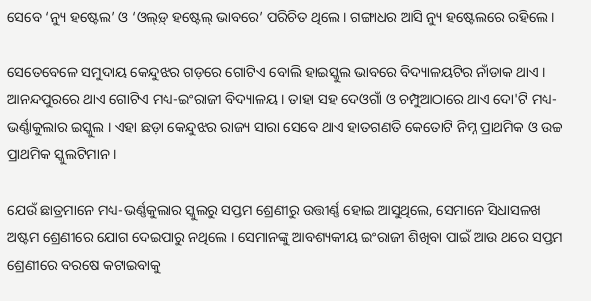ସେବେ ‘ନ୍ୟୁ ହଷ୍ଟେଲ’ ଓ ‘ଓଲ୍‌ଡ଼୍ ହଷ୍ଟେଲ୍ ଭାବରେ’ ପରିଚିତ ଥିଲେ । ଗଙ୍ଗାଧର ଆସି ନ୍ୟୁ ହଷ୍ଟେଲରେ ରହିଲେ ।

ସେତେବେଳେ ସମୁଦାୟ କେନ୍ଦୁଝର ଗଡ଼ରେ ଗୋଟିଏ ବୋଲି ହାଇସ୍କୁଲ ଭାବରେ ବିଦ୍ୟାଳୟଟିର ନାଁଡାକ ଥାଏ ।  ଆନନ୍ଦପୁରରେ ଥାଏ ଗୋଟିଏ ମଧ୍ୟ-ଇଂରାଜୀ ବିଦ୍ୟାଳୟ । ତାହା ସହ ଦେଓଗାଁ ଓ ଚମ୍ପୁଆଠାରେ ଥାଏ ଦୋ'ଟି ମଧ୍ୟ-ଭର୍ଣ୍ଣାକୁଲାର ଇସ୍କୁଲ । ଏହା ଛଡ଼ା କେନ୍ଦୁଝର ରାଜ୍ୟ ସାରା ସେବେ ଥାଏ ହାତଗଣତି କେତୋଟି ନିମ୍ନ ପ୍ରାଥମିକ ଓ ଉଚ୍ଚ ପ୍ରାଥମିକ ସ୍କୁଲଟିମାନ ।

ଯେଉଁ ଛାତ୍ରମାନେ ମଧ୍ୟ-ଭର୍ଣ୍ଣକୁଲାର ସ୍କୁଲରୁ ସପ୍ତମ ଶ୍ରେଣୀରୁ ଉତ୍ତୀର୍ଣ୍ଣ ହୋଇ ଆସୁଥିଲେ, ସେମାନେ ସିଧାସଳଖ ଅଷ୍ଟମ ଶ୍ରେଣୀରେ ଯୋଗ ଦେଇପାରୁ ନଥିଲେ । ସେମାନଙ୍କୁ ଆବଶ୍ୟକୀୟ ଇଂରାଜୀ ଶିଖିବା ପାଇଁ ଆଉ ଥରେ ସପ୍ତମ ଶ୍ରେଣୀରେ ବରଷେ କଟାଇବାକୁ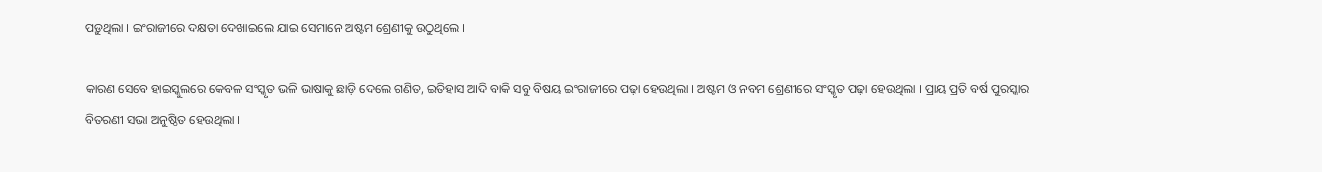ପଡ଼ୁଥିଲା । ଇଂରାଜୀରେ ଦକ୍ଷତା ଦେଖାଇଲେ ଯାଇ ସେମାନେ ଅଷ୍ଟମ ଶ୍ରେଣୀକୁ ଉଠୁଥିଲେ ।

କାରଣ ସେବେ ହାଇସ୍କୁଲରେ କେବଳ ସଂସ୍କୃତ ଭଳି ଭାଷାକୁ ଛାଡ଼ି ଦେଲେ ଗଣିତ, ଇତିହାସ ଆଦି ବାକି ସବୁ ବିଷୟ ଇଂରାଜୀରେ ପଢ଼ା ହେଉଥିଲା । ଅଷ୍ଟମ ଓ ନବମ ଶ୍ରେଣୀରେ ସଂସ୍କୃତ ପଢ଼ା ହେଉଥିଲା । ପ୍ରାୟ ପ୍ରତି ବର୍ଷ ପୁରସ୍କାର ବିତରଣୀ ସଭା ଅନୁଷ୍ଠିତ ହେଉଥିଲା ।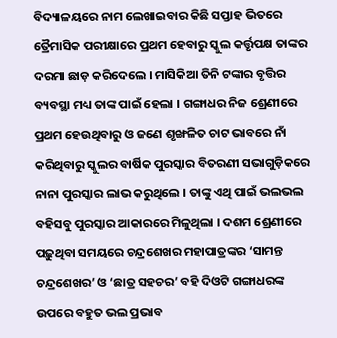ବିଦ୍ୟାଳୟରେ ନାମ ଲେଖାଇବାର କିଛି ସପ୍ତାହ ଭିତରେ ତ୍ରୈମାସିକ ପରୀକ୍ଷାରେ ପ୍ରଥମ ହେବାରୁ ସ୍କୁଲ କର୍ତ୍ତୃପକ୍ଷ ତାଙ୍କର ଦରମା ଛାଡ଼ କରିଦେଲେ । ମାସିକିଆ ତିନି ଟଙ୍କାର ବୃତ୍ତିର ବ୍ୟବସ୍ଥା ମଧ୍ୟ ତାଙ୍କ ପାଇଁ ହେଲା । ଗଙ୍ଗାଧର ନିଜ ଶ୍ରେଣୀରେ ପ୍ରଥମ ହେଉଥିବାରୁ ଓ ଜଣେ ଶୃଙ୍ଖଳିତ ଚାଟ ଭାବରେ ନାଁ କରିଥିବାରୁ ସ୍କୁଲର ବାର୍ଷିକ ପୁରସ୍କାର ବିତରଣୀ ସଭାଗୁଡ଼ିକରେ ନାନା ପୁରସ୍କାର ଲାଭ କରୁଥିଲେ । ତାଙ୍କୁ ଏଥି ପାଇଁ ଭଲଭଲ ବହିସବୁ ପୁରସ୍କାର ଆକାରରେ ମିଳୁଥିଲା । ଦଶମ ଶ୍ରେଣୀରେ ପଢ଼ୁଥିବା ସମୟରେ ଚନ୍ଦ୍ରଶେଖର ମହାପାତ୍ରଙ୍କର ‘ସାମନ୍ତ ଚନ୍ଦ୍ରଶେଖର’ ଓ ‘ଛାତ୍ର ସହଚର’ ବହି ଦିଓଟି ଗଙ୍ଗାଧରଙ୍କ ଉପରେ ବହୁତ ଭଲ ପ୍ରଭାବ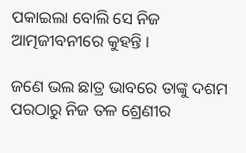ପକାଇଲା ବୋଲି ସେ ନିଜ ଆତ୍ମଜୀବନୀରେ କୁହନ୍ତି ।

ଜଣେ ଭଲ ଛାତ୍ର ଭାବରେ ତାଙ୍କୁ ଦଶମ ପରଠାରୁ ନିଜ ତଳ ଶ୍ରେଣୀର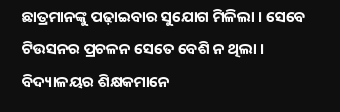ଛାତ୍ରମାନଙ୍କୁ ପଢ଼ାଇବାର ସୁଯୋଗ ମିଳିଲା । ସେବେ ଟିଉସନର ପ୍ରଚଳନ ସେତେ ବେଶି ନ ଥିଲା । ବିଦ୍ୟାଳୟର ଶିକ୍ଷକମାନେ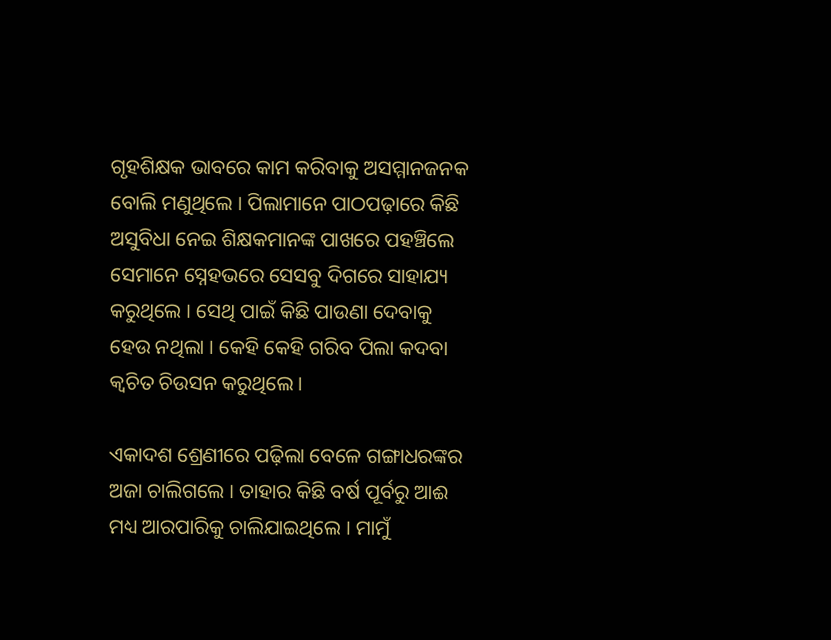ଗୃହଶିକ୍ଷକ ଭାବରେ କାମ କରିବାକୁ ଅସମ୍ମାନଜନକ ବୋଲି ମଣୁଥିଲେ । ପିଲାମାନେ ପାଠପଢ଼ାରେ କିଛି ଅସୁବିଧା ନେଇ ଶିକ୍ଷକମାନଙ୍କ ପାଖରେ ପହଞ୍ଚିଲେ ସେମାନେ ସ୍ନେହଭରେ ସେସବୁ ଦିଗରେ ସାହାଯ୍ୟ କରୁଥିଲେ । ସେଥି ପାଇଁ କିଛି ପାଉଣା ଦେବାକୁ ହେଉ ନଥିଲା । କେହି କେହି ଗରିବ ପିଲା କଦବା କ୍ୱଚିତ ଚିଉସନ କରୁଥିଲେ ।

ଏକାଦଶ ଶ୍ରେଣୀରେ ପଢ଼ିଲା ବେଳେ ଗଙ୍ଗାଧରଙ୍କର ଅଜା ଚାଲିଗଲେ । ତାହାର କିଛି ବର୍ଷ ପୂର୍ବରୁ ଆଈ ମଧ୍ୟ ଆରପାରିକୁ ଚାଲିଯାଇଥିଲେ । ମାମୁଁ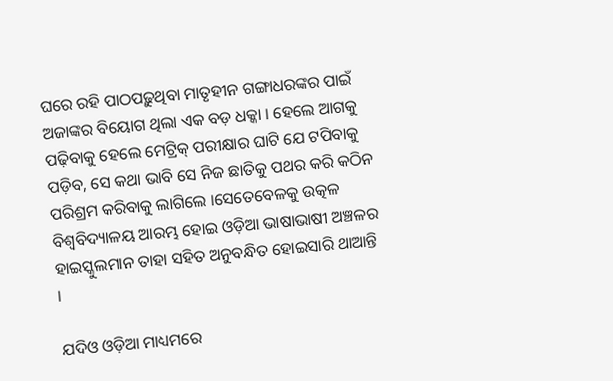ଘରେ ରହି ପାଠପଢ଼ୁଥିବା ମାତୃହୀନ ଗଙ୍ଗାଧରଙ୍କର ପାଇଁ ଅଜାଙ୍କର ବିୟୋଗ ଥିଲା ଏକ ବଡ଼ ଧକ୍କା । ହେଲେ ଆଗକୁ ପଢ଼ିବାକୁ ହେଲେ ମେଟ୍ରିକ୍ ପରୀକ୍ଷାର ଘାଟି ଯେ ଟପିବାକୁ ପଡ଼ିବ, ସେ କଥା ଭାବି ସେ ନିଜ ଛାତିକୁ ପଥର କରି କଠିନ ପରିଶ୍ରମ କରିବାକୁ ଲାଗିଲେ ।ସେତେବେଳକୁ ଉତ୍କଳ ବିଶ୍ୱବିଦ୍ୟାଳୟ ଆରମ୍ଭ ହୋଇ ଓଡ଼ିଆ ଭାଷାଭାଷୀ ଅଞ୍ଚଳର ହାଇସ୍କୁଲମାନ ତାହା ସହିତ ଅନୁବନ୍ଧିତ ହୋଇସାରି ଥାଆନ୍ତି ।

ଯଦିଓ ଓଡ଼ିଆ ମାଧ୍ୟମରେ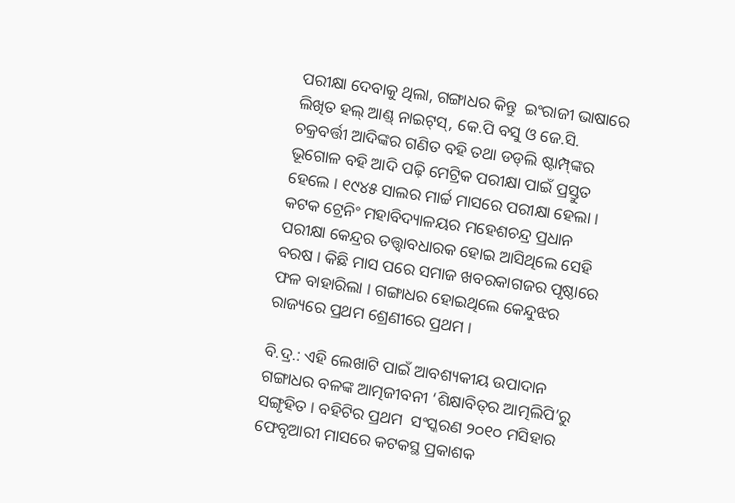ପରୀକ୍ଷା ଦେବାକୁ ଥିଲା, ଗଙ୍ଗାଧର କିନ୍ତୁ  ଇଂରାଜୀ ଭାଷାରେ ଲିଖିତ ହଲ୍ ଆଣ୍ଡ୍ ନାଇଟ୍‌ସ୍, କେ.ପି ବସୁ ଓ ଜେ.ସି. ଚକ୍ରବର୍ତ୍ତୀ ଆଦିଙ୍କର ଗଣିତ ବହି ତଥା ଡଡ୍‌ଲି ଷ୍ଟାମ୍ପ୍‌ଙ୍କର ଭୂଗୋଳ ବହି ଆଦି ପଢ଼ି ମେଟ୍ରିକ ପରୀକ୍ଷା ପାଇଁ ପ୍ରସ୍ତୁତ ହେଲେ । ୧୯୪୫ ସାଲର ମାର୍ଚ୍ଚ ମାସରେ ପରୀକ୍ଷା ହେଲା । କଟକ ଟ୍ରେନିଂ ମହାବିଦ୍ୟାଳୟର ମହେଶଚନ୍ଦ୍ର ପ୍ରଧାନ ପରୀକ୍ଷା କେନ୍ଦ୍ରର ତତ୍ତ୍ୱାବଧାରକ ହୋଇ ଆସିଥିଲେ ସେହି ବରଷ । କିଛି ମାସ ପରେ ସମାଜ ଖବରକାଗଜର ପୃଷ୍ଠାରେ ଫଳ ବାହାରିଲା । ଗଙ୍ଗାଧର ହୋଇଥିଲେ କେନ୍ଦୁଝର ରାଜ୍ୟରେ ପ୍ରଥମ ଶ୍ରେଣୀରେ ପ୍ରଥମ ।

ବି.ଦ୍ର.: ଏହି ଲେଖାଟି ପାଇଁ ଆବଶ୍ୟକୀୟ ଉପାଦାନ ଗଙ୍ଗାଧର ବଳଙ୍କ ଆତ୍ମଜୀବନୀ ‘ଶିକ୍ଷାବିତ୍‌ର ଆତ୍ମଲିପି’ରୁ ସଙ୍ଗୃହିତ । ବହିଟିର ପ୍ରଥମ  ସଂସ୍କରଣ ୨୦୧୦ ମସିହାର ଫେବୃଆରୀ ମାସରେ କଟକସ୍ଥ ପ୍ରକାଶକ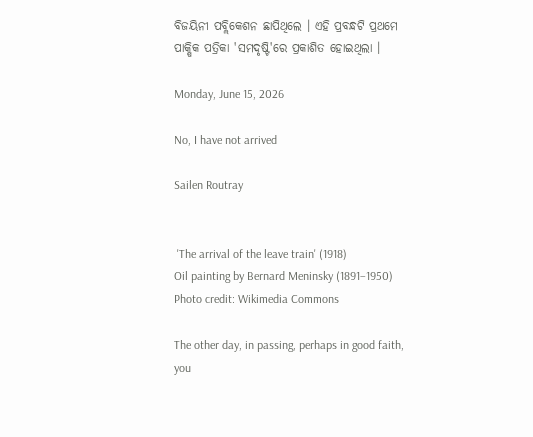ବିଜୟିନୀ ପବ୍ଲିକେଶନ ଛାପିଥିଲେ । ଏହି ପ୍ରବନ୍ଧଟି ପ୍ରଥମେ ପାକ୍ଷିକ ପତ୍ରିକା 'ସମଦୃଷ୍ଟି'ରେ ପ୍ରକାଶିତ ହୋଇଥିଲା ।

Monday, June 15, 2026

No, I have not arrived

Sailen Routray


 'The arrival of the leave train' (1918)
Oil painting by Bernard Meninsky (1891–1950)
Photo credit: Wikimedia Commons

The other day, in passing, perhaps in good faith, you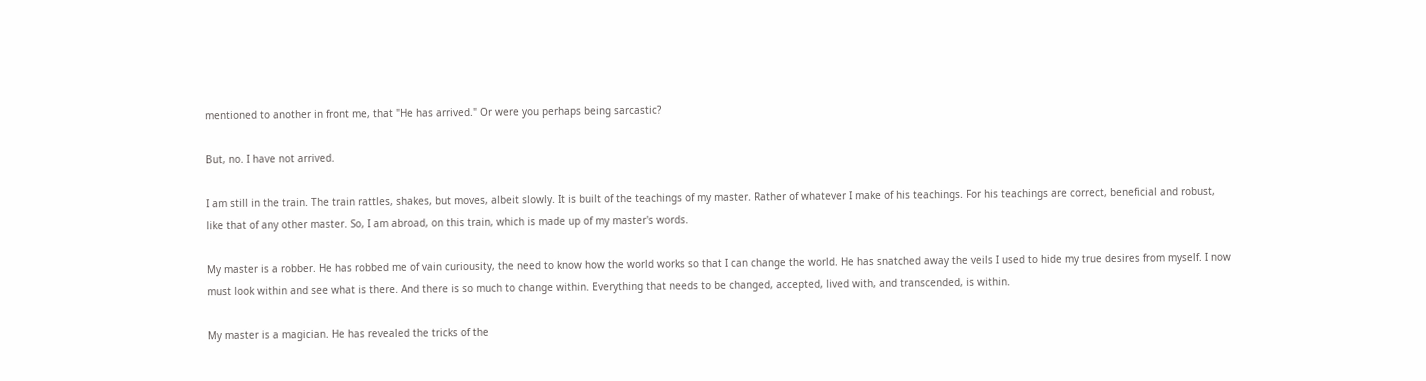mentioned to another in front me, that "He has arrived." Or were you perhaps being sarcastic?

But, no. I have not arrived.

I am still in the train. The train rattles, shakes, but moves, albeit slowly. It is built of the teachings of my master. Rather of whatever I make of his teachings. For his teachings are correct, beneficial and robust, like that of any other master. So, I am abroad, on this train, which is made up of my master's words.

My master is a robber. He has robbed me of vain curiousity, the need to know how the world works so that I can change the world. He has snatched away the veils I used to hide my true desires from myself. I now must look within and see what is there. And there is so much to change within. Everything that needs to be changed, accepted, lived with, and transcended, is within.

My master is a magician. He has revealed the tricks of the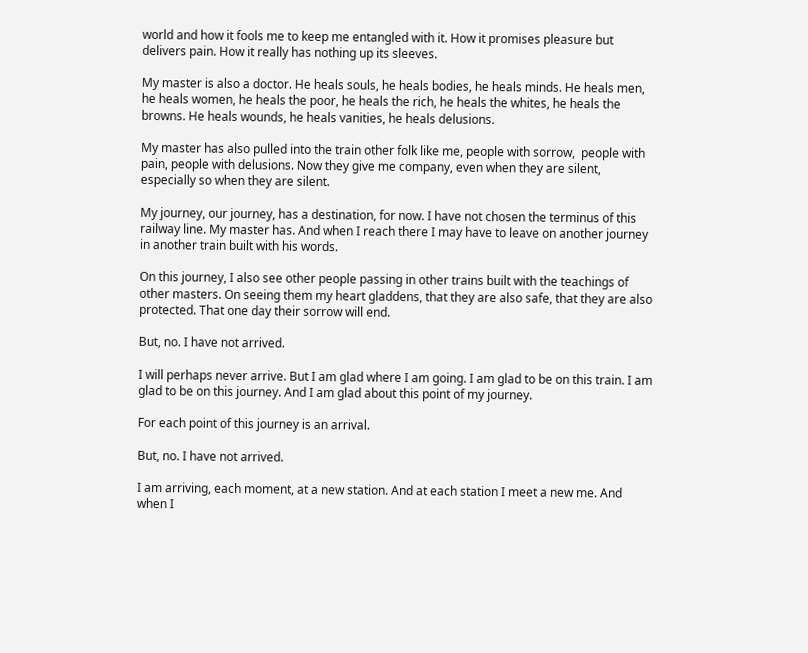world and how it fools me to keep me entangled with it. How it promises pleasure but delivers pain. How it really has nothing up its sleeves.

My master is also a doctor. He heals souls, he heals bodies, he heals minds. He heals men, he heals women, he heals the poor, he heals the rich, he heals the whites, he heals the browns. He heals wounds, he heals vanities, he heals delusions.

My master has also pulled into the train other folk like me, people with sorrow,  people with pain, people with delusions. Now they give me company, even when they are silent, especially so when they are silent.

My journey, our journey, has a destination, for now. I have not chosen the terminus of this railway line. My master has. And when I reach there I may have to leave on another journey in another train built with his words.

On this journey, I also see other people passing in other trains built with the teachings of other masters. On seeing them my heart gladdens, that they are also safe, that they are also protected. That one day their sorrow will end.

But, no. I have not arrived.

I will perhaps never arrive. But I am glad where I am going. I am glad to be on this train. I am glad to be on this journey. And I am glad about this point of my journey.

For each point of this journey is an arrival.

But, no. I have not arrived.

I am arriving, each moment, at a new station. And at each station I meet a new me. And when I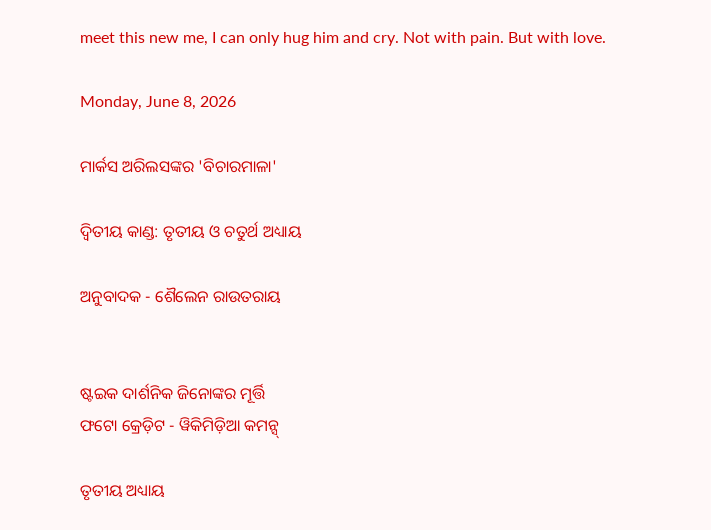meet this new me, I can only hug him and cry. Not with pain. But with love.

Monday, June 8, 2026

ମାର୍କସ ଅରିଲସଙ୍କର 'ବିଚାରମାଳା'

ଦ୍ୱିତୀୟ କାଣ୍ଡ: ତୃତୀୟ ଓ ଚତୁର୍ଥ ଅଧ୍ୟାୟ

ଅନୁବାଦକ - ଶୈଲେନ ରାଉତରାୟ


ଷ୍ଟଇକ ଦାର୍ଶନିକ ଜିନୋଙ୍କର ମୂର୍ତ୍ତି
ଫଟୋ କ୍ରେଡ଼ିଟ - ୱିକିମିଡ଼ିଆ କମନ୍ସ୍

ତୃତୀୟ ଅଧ୍ୟାୟ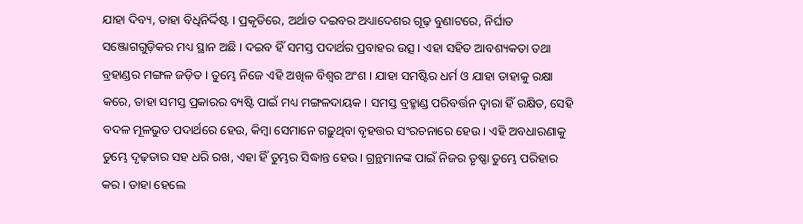ଯାହା ଦିବ୍ୟ, ତାହା ବିଧିନିର୍ଦ୍ଦିଷ୍ଟ । ପ୍ରକୃତିରେ, ଅର୍ଥାତ ଦଇବର ଅଧ୍ୟାଦେଶର ଗୂଢ଼ ବୁଣାଟରେ, ନିର୍ଘାତ ସଞ୍ଜୋଗଗୁଡ଼ିକର ମଧ୍ୟ ସ୍ଥାନ ଅଛି । ଦଇବ ହିଁ ସମସ୍ତ ପଦାର୍ଥର ପ୍ରବାହର ଉତ୍ସ । ଏହା ସହିତ ଆବଶ୍ୟକତା ତଥା ବ୍ରହାଣ୍ଡର ମଙ୍ଗଳ ଜଡ଼ିତ । ତୁମ୍ଭେ ନିଜେ ଏହି ଅଖିଳ ବିଶ୍ୱର ଅଂଶ । ଯାହା ସମଷ୍ଟିର ଧର୍ମ ଓ ଯାହା ତାହାକୁ ରକ୍ଷା କରେ, ତାହା ସମସ୍ତ ପ୍ରକାରର ବ୍ୟଷ୍ଟି ପାଇଁ ମଧ୍ୟ ମଙ୍ଗଳଦାୟକ । ସମସ୍ତ ବ୍ରହ୍ମାଣ୍ଡ ପରିବର୍ତ୍ତନ ଦ୍ୱାରା ହିଁ ରକ୍ଷିତ, ସେହି ବଦଳ ମୂଳଭୁତ ପଦାର୍ଥରେ ହେଉ, କିମ୍ବା ସେମାନେ ଗଢ଼ୁଥିବା ବୃହତ୍ତର ସଂରଚନାରେ ହେଉ । ଏହି ଅବଧାରଣାକୁ ତୁମ୍ଭେ ଦୃଢ଼ତାର ସହ ଧରି ରଖ, ଏହା ହିଁ ତୁମ୍ଭର ସିଦ୍ଧାନ୍ତ ହେଉ । ଗ୍ରନ୍ଥମାନଙ୍କ ପାଇଁ ନିଜର ତୃଷ୍ଣା ତୁମ୍ଭେ ପରିହାର କର । ତାହା ହେଲେ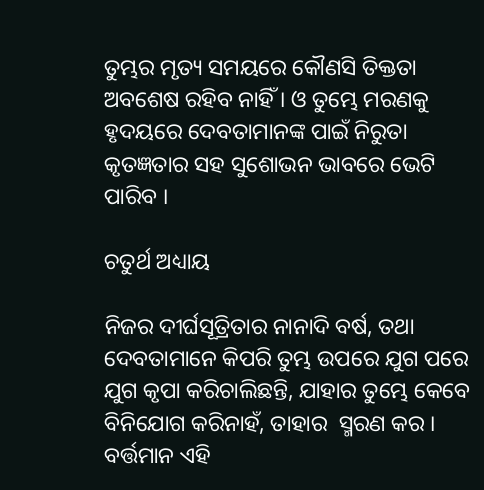ତୁମ୍ଭର ମୃତ୍ୟ ସମୟରେ କୌଣସି ତିକ୍ତତା ଅବଶେଷ ରହିବ ନାହିଁ । ଓ ତୁମ୍ଭେ ମରଣକୁ ହୃଦୟରେ ଦେବତାମାନଙ୍କ ପାଇଁ ନିରୁତା କୃତଜ୍ଞତାର ସହ ସୁଶୋଭନ ଭାବରେ ଭେଟି ପାରିବ ।

ଚତୁର୍ଥ ଅଧ୍ୟାୟ

ନିଜର ଦୀର୍ଘସୂତ୍ରିତାର ନାନାଦି ବର୍ଷ, ତଥା ଦେବତାମାନେ କିପରି ତୁମ୍ଭ ଉପରେ ଯୁଗ ପରେ ଯୁଗ କୃପା କରିଚାଲିଛନ୍ତି, ଯାହାର ତୁମ୍ଭେ କେବେ ବିନିଯୋଗ କରିନାହଁ, ତାହାର  ସ୍ମରଣ କର । ବର୍ତ୍ତମାନ ଏହି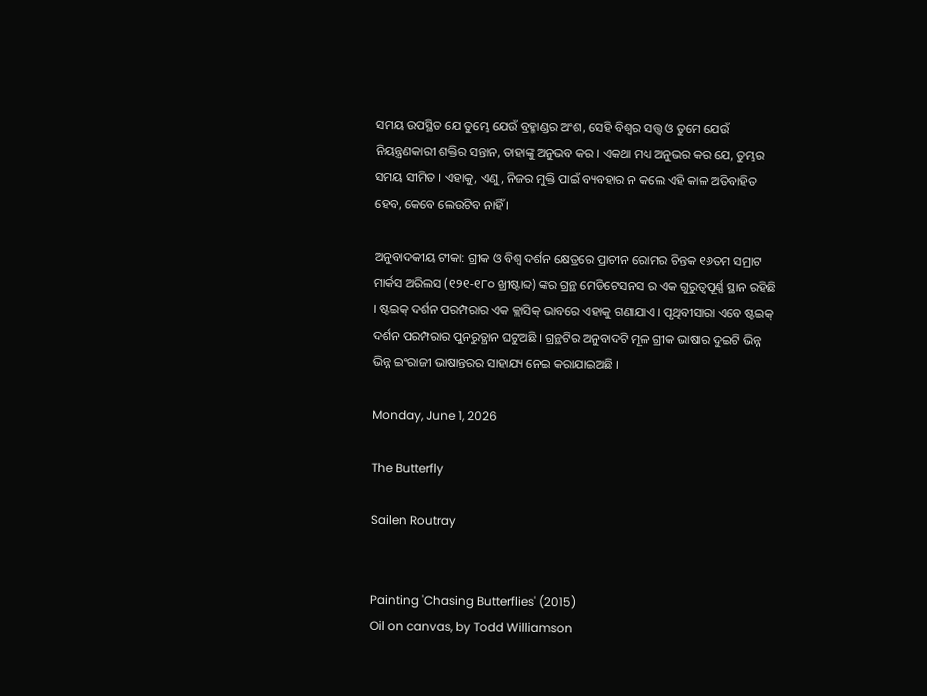ସମୟ ଉପସ୍ଥିତ ଯେ ତୁମ୍ଭେ ଯେଉଁ ବ୍ରହ୍ମାଣ୍ଡର ଅଂଶ, ସେହି ବିଶ୍ୱର ସତ୍ତ୍ୱ ଓ ତୁମେ ଯେଉଁ ନିୟନ୍ତ୍ରଣକାରୀ ଶକ୍ତିର ସନ୍ତାନ, ତାହାଙ୍କୁ ଅନୁଭବ କର । ଏକଥା ମଧ୍ୟ ଅନୁଭର କର ଯେ, ତୁମ୍ଭର ସମୟ ସୀମିତ । ଏହାକୁ, ଏଣୁ, ନିଜର ମୁକ୍ତି ପାଇଁ ବ୍ୟବହାର ନ କଲେ ଏହି କାଳ ଅତିବାହିତ ହେବ, କେବେ ଲେଉଟିବ ନାହିଁ ।

ଅନୁବାଦକୀୟ ଟୀକା: ଗ୍ରୀକ ଓ ବିଶ୍ୱ ଦର୍ଶନ କ୍ଷେତ୍ରରେ ପ୍ରାଚୀନ ରୋମର ଚିନ୍ତକ ୧୬ତମ ସମ୍ରାଟ ମାର୍କସ ଅରିଲସ (୧୨୧-୧୮୦ ଖ୍ରୀଷ୍ଟାବ୍ଦ) ଙ୍କର ଗ୍ରନ୍ଥ ମେଡିଟେସନସ ର ଏକ ଗୁରୁତ୍ୱପୂର୍ଣ୍ଣ ସ୍ଥାନ ରହିଛି । ଷ୍ଟଇକ୍ ଦର୍ଶନ ପରମ୍ପରାର ଏକ କ୍ଲାସିକ୍ ଭାବରେ ଏହାକୁ ଗଣାଯାଏ । ପୃଥିବୀସାରା ଏବେ ଷ୍ଟଇକ୍ ଦର୍ଶନ ପରମ୍ପରାର ପୁନରୁତ୍ଥାନ ଘଟୁଅଛି । ଗ୍ରନ୍ଥଟିର ଅନୁବାଦଟି ମୂଳ ଗ୍ରୀକ ଭାଷାର ଦୁଇଟି ଭିନ୍ନ ଭିନ୍ନ ଇଂରାଜୀ ଭାଷାନ୍ତରର ସାହାଯ୍ୟ ନେଇ କରାଯାଇଅଛି ।

Monday, June 1, 2026

The Butterfly

Sailen Routray


Painting 'Chasing Butterflies' (2015)
Oil on canvas, by Todd Williamson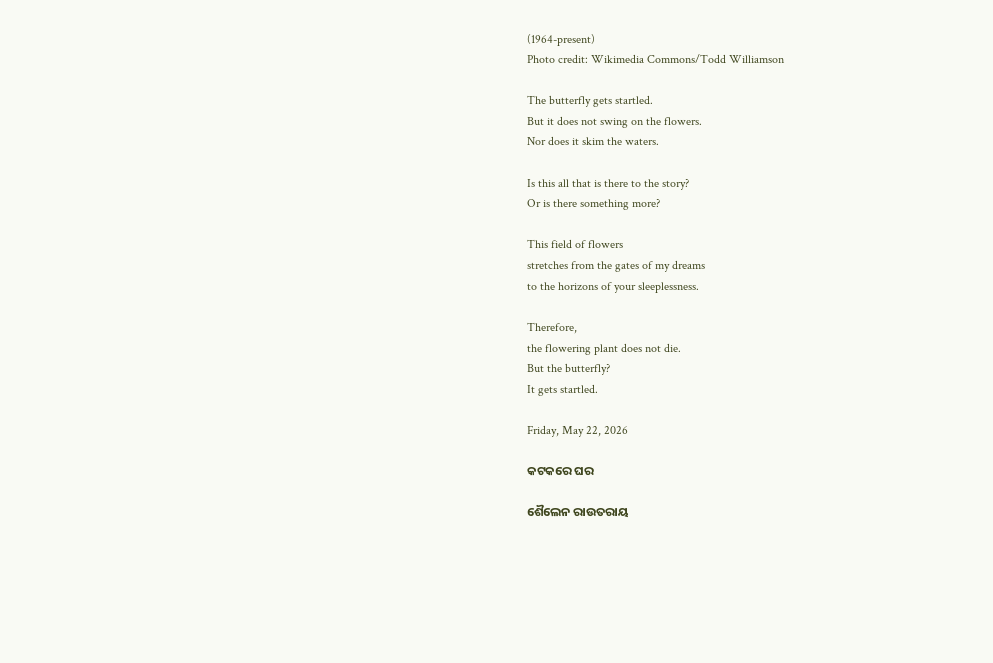(1964-present)
Photo credit: Wikimedia Commons/Todd Williamson

The butterfly gets startled.
But it does not swing on the flowers.
Nor does it skim the waters.

Is this all that is there to the story?
Or is there something more?

This field of flowers
stretches from the gates of my dreams
to the horizons of your sleeplessness.

Therefore,
the flowering plant does not die.
But the butterfly?
It gets startled.

Friday, May 22, 2026

କଟକରେ ଘର

ଶୈଲେନ ରାଉତରାୟ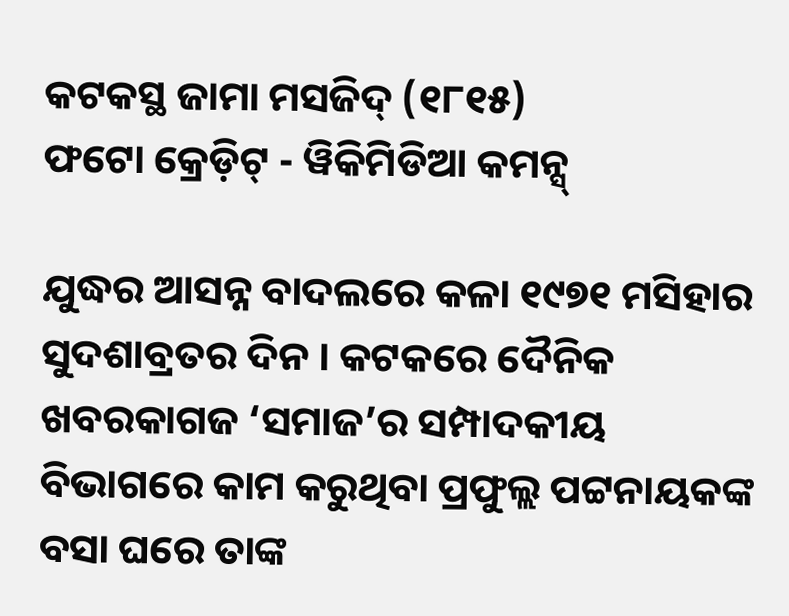କଟକସ୍ଥ ଜାମା ମସଜିଦ୍ (୧୮୧୫)
ଫଟୋ କ୍ରେଡ଼ିଟ୍ - ୱିକିମିଡିଆ କମନ୍ସ୍

ଯୁଦ୍ଧର ଆସନ୍ନ ବାଦଲରେ କଳା ୧୯୭୧ ମସିହାର ସୁଦଶାବ୍ରତର ଦିନ । କଟକରେ ଦୈନିକ ଖବରକାଗଜ ‘ସମାଜ’ର ସମ୍ପାଦକୀୟ ବିଭାଗରେ କାମ କରୁଥିବା ପ୍ରଫୁଲ୍ଲ ପଟ୍ଟନାୟକଙ୍କ ବସା ଘରେ ତାଙ୍କ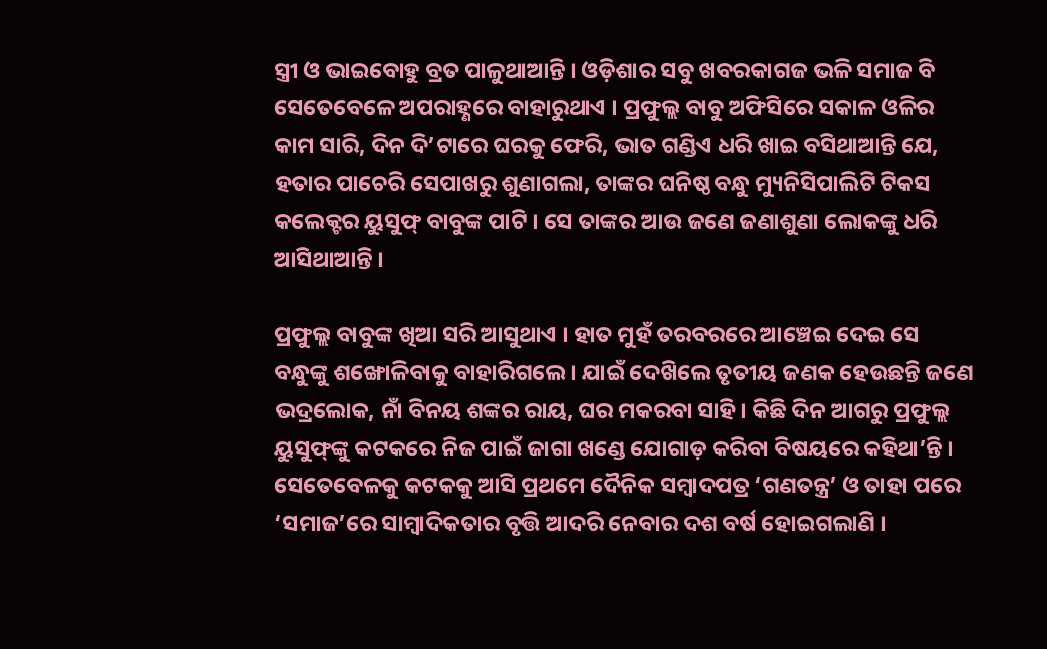ସ୍ତ୍ରୀ ଓ ଭାଇବୋହୁ ବ୍ରତ ପାଳୁଥାଆନ୍ତି । ଓଡ଼ିଶାର ସବୁ ଖବରକାଗଜ ଭଳି ସମାଜ ବି ସେତେବେଳେ ଅପରାହ୍ଣରେ ବାହାରୁଥାଏ । ପ୍ରଫୁଲ୍ଲ ବାବୁ ଅଫିସିରେ ସକାଳ ଓଳିର କାମ ସାରି, ଦିନ ଦି’ଟାରେ ଘରକୁ ଫେରି, ଭାତ ଗଣ୍ଡିଏ ଧରି ଖାଇ ବସିଥାଆନ୍ତି ଯେ, ହତାର ପାଚେରି ସେପାଖରୁ ଶୁଣାଗଲା, ତାଙ୍କର ଘନିଷ୍ଠ ବନ୍ଧୁ ମ୍ୟୁନିସିପାଲିଟି ଟିକସ କଲେକ୍ଟର ୟୁସୁଫ୍ ବାବୁଙ୍କ ପାଟି । ସେ ତାଙ୍କର ଆଉ ଜଣେ ଜଣାଶୁଣା ଲୋକଙ୍କୁ ଧରି ଆସିଥାଆନ୍ତି ।

ପ୍ରଫୁଲ୍ଲ ବାବୁଙ୍କ ଖିଆ ସରି ଆସୁଥାଏ । ହାତ ମୁହଁ ତରବରରେ ଆଞ୍ଚେଇ ଦେଇ ସେ ବନ୍ଧୁଙ୍କୁ ଶଙ୍ଖୋଳିବାକୁ ବାହାରିଗଲେ । ଯାଇଁ ଦେଖ‌ିଲେ ତୃତୀୟ ଜଣକ ହେଉଛନ୍ତି ଜଣେ ଭଦ୍ରଲୋକ, ନାଁ ବିନୟ ଶଙ୍କର ରାୟ, ଘର ମକରବା ସାହି । କିଛି ଦିନ ଆଗରୁ ପ୍ରଫୁଲ୍ଲ ୟୁସୁଫ୍‌ଙ୍କୁ କଟକରେ ନିଜ ପାଇଁ ଜାଗା ଖଣ୍ଡେ ଯୋଗାଡ଼ କରିବା ବିଷୟରେ କହିଥା’ନ୍ତି । ସେତେବେଳକୁ କଟକକୁ ଆସି ପ୍ରଥମେ ଦୈନିକ ସମ୍ବାଦପତ୍ର ‘ଗଣତନ୍ତ୍ର’ ଓ ତାହା ପରେ ‘ସମାଜ’ରେ ସାମ୍ବାଦିକତାର ବୃତ୍ତି ଆଦରି ନେବାର ଦଶ ବର୍ଷ ହୋଇଗଲାଣି ।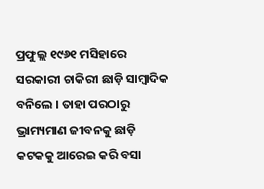ପ୍ରଫୁଲ୍ଲ ୧୯୬୧ ମସିହାରେ ସରକାରୀ ଚାକିରୀ ଛାଡ଼ି ସାମ୍ବାଦିକ ବନିଲେ । ତାହା ପରଠାରୁ ଭ୍ରାମ୍ୟମାଣ ଜୀବନକୁ ଛାଡ଼ି କଟକକୁ ଆରେଇ କରି ବସା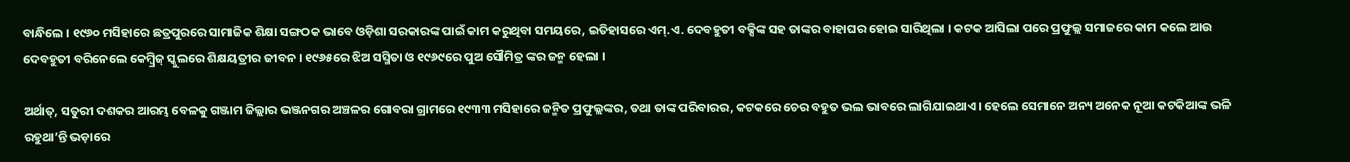ବାନ୍ଧିଲେ । ୧୯୬୦ ମସିହାରେ ଛତ୍ରପୁରରେ ସାମାଜିକ ଶିକ୍ଷା ସଙ୍ଗଠକ ଭାବେ ଓଡ଼ିଶା ସରକାରଙ୍କ ପାଇଁ କାମ କରୁଥିବା ସମୟରେ, ଇତିହାସରେ ଏମ୍.ଏ. ଦେବହୁତୀ ବକ୍ସିଙ୍କ ସହ ତାଙ୍କର ବାହାଘର ହୋଇ ସାରିଥିଲା । କଟକ ଆସିଲା ପରେ ପ୍ରଫ‌ୁଲ୍ଲ ସମାଜରେ କାମ କଲେ ଆଉ ଦେବହୁତୀ ବରିନେଲେ କେମ୍ବ୍ରିଜ୍ ସ୍କୁଲରେ ଶିକ୍ଷୟତ୍ରୀର ଜୀବନ । ୧୯୬୫ରେ ଝ‌ିଅ ସସ୍ମିତା ଓ ୧୯୬୯ରେ ପୁଅ ସୌମିତ୍ର ଙ୍କର ଜନ୍ମ ହେଲା ।

ଅର୍ଥାତ୍, ସତୁରୀ ଦଶକର ଆରମ୍ଭ ବେଳକୁ ଗଞ୍ଜାମ ଜିଲ୍ଲାର ଭଞ୍ଜନଗର ଅଞ୍ଚଳର ଗୋବରା ଗ୍ରାମରେ ୧୯୩୩ ମସିହାରେ ଜନ୍ମିତ ପ୍ରଫୁଲ୍ଲଙ୍କର, ତଥା ତାଙ୍କ ପରିବାରର, କଟକରେ ଚେର ବହୁତ ଭଲ ଭାବରେ ଲାଗିଯାଇଥାଏ । ହେଲେ ସେମାନେ ଅନ୍ୟ ଅନେକ ନୂଆ କଟକିଆଙ୍କ ଭଳି ରହୁଥା’ନ୍ତି ଭଡ଼ାରେ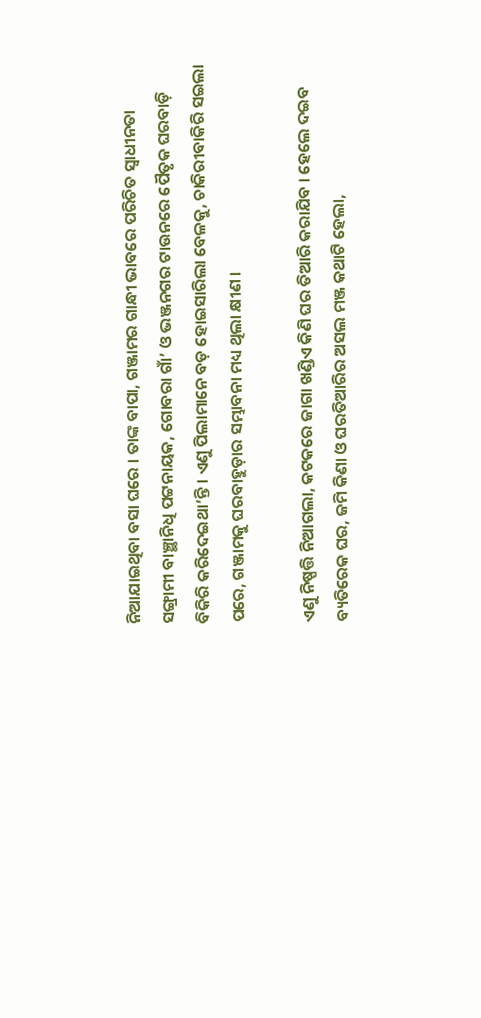ନିଆଯାଇଥିବା ବସା ଘରେ । ତାଙ୍କ ବାପା, ଗଞ୍ଜାମର ଗାନ୍ଧୀ ଭାବରେ ପରିଚିତ ସ୍ୱାଧୀନତା ସଙ୍ଗ୍ରାମୀ ବାଞ୍ଛାନିଧି ପଟ୍ଟନାୟକ, ଗୋବରା ଗାଁ’ ଓ ଭଞ୍ଜନଗର ଟାଉନରେ ପୈତୃକ ଘରବାଡ଼ି ବିକିରି କରିଦେଇଥା’ନ୍ତି । ଏଣୁ ପିଲାମାନେ ବଡ଼ ହୋଇସାରିଲା ବେଳକୁ, ଚାକିରୀବାକିରି ସଇଲା ପରେ, ଗଞ୍ଜାମକୁ ଘରବାହୁଡ଼ାର ସମ୍ଭାବନା ମଧ୍ୟ ଥିଲା କ୍ଷୀଣ ।

ଏଣୁ ନିଷ୍ପତ୍ତି ନିଆଗଲା, କଟକରେ ଜାଗା ଖଣ୍ଡିଏ କିଣି ଘର ତିଆରି କରାଯିବ । ହେଲେ ଦଇବ ବ୍ୟତିରେକ ଘର, ଜମି କିଣା ଓ ଘରତିଆରିର ଅସଲ ମଞ୍ଜ କଥାଟି ହେଲା,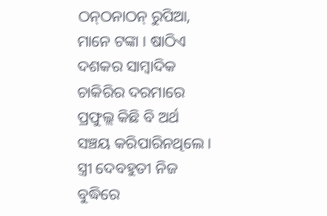ଠନ୍‌ଠନାଠନ୍ ରୁପିଆ, ମାନେ ଟଙ୍କା । ଷାଠିଏ ଦଶକର ସାମ୍ବାଦିକ ଚାକିରିର ଦରମାରେ ପ୍ରଫୁଲ୍ଲ କିଛି ବି ଅର୍ଥ ସଞ୍ଚୟ କରିପାରିନଥିଲେ । ସ୍ତ୍ରୀ ଦେବହୁତୀ ନିଜ ବୁଦ୍ଧିରେ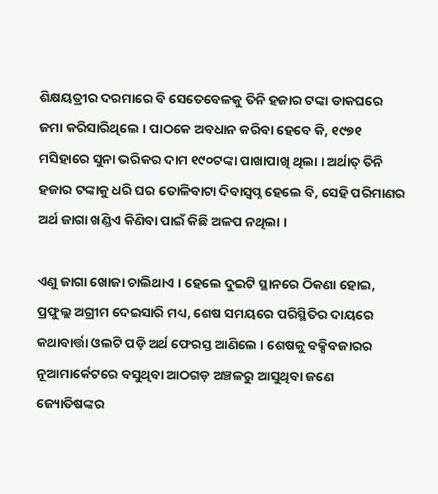ଶିକ୍ଷୟତ୍ରୀର ଦରମାରେ ବି ସେତେବେଳକୁ ତିନି ହଜାର ଟଙ୍କା ଡାକଘରେ ଜମା କରିସାରିଥିଲେ । ପାଠକେ ଅବଧାନ କରିବା ହେବେ କି, ୧୯୭୧ ମସିହାରେ ସୁନା ଭରିକର ଦାମ ୧୯୦ଟଙ୍କା ପାଖାପାଖି ଥିଲା । ଅର୍ଥାତ୍ ତିନି ହଜାର ଟଙ୍କାକୁ ଧରି ଘର ତୋଳିବାଟା ଦିବାସ୍ୱପ୍ନ ହେଲେ ବି, ସେହି ପରିମାଣର ଅର୍ଥ ଜାଗା ଖଣ୍ଡିଏ କିଣିବା ପାଇଁ କିଛି ଅଳପ ନଥିଲା ।

ଏଣୁ ଜାଗା ଖୋଜା ଚାଲିଥାଏ । ହେଲେ ଦୁଇଟି ସ୍ଥାନରେ ଠିକଣା ହୋଇ, ପ୍ରଫୁଲ୍ଲ ଅଗ୍ରୀମ ଦେଇସାରି ମଧ୍ୟ, ଶେଷ ସମୟରେ ପରିସ୍ଥ‌ିତିର ଦାୟରେ କଥାବାର୍ତ୍ତା ଓଲଟି ପଡ଼ି ଅର୍ଥ ଫେରସ୍ତ ଆଣିଲେ । ଶେଷକୁ ବକ୍ସିବଜାରର ନୂଆମାର୍କେଟରେ ବସୁଥିବା ଆଠଗଡ଼ ଅଞ୍ଚଳରୁ ଆସୁଥିବା ଜଣେ ଜ୍ୟୋତିଷଙ୍କର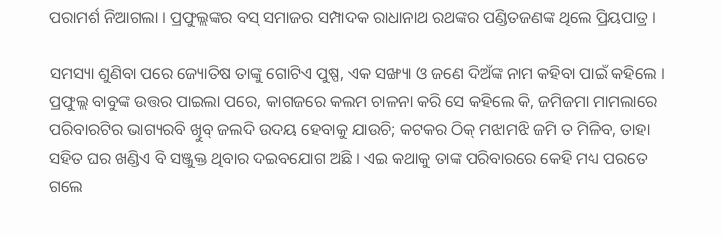ପରାମର୍ଶ ନିଆଗଲା । ପ୍ରଫୁଲ୍ଲଙ୍କର ବସ୍ ସମାଜର ସମ୍ପାଦକ ରାଧାନାଥ ରଥଙ୍କର ପଣ୍ଡିତଜଣଙ୍କ ଥିଲେ ପ୍ରିୟପାତ୍ର ।

ସମସ୍ୟା ଶୁଣିବା ପରେ ଜ୍ୟୋତିଷ ତାଙ୍କୁ ଗୋଟିଏ ପୁଷ୍ପ, ଏକ ସଙ୍ଖ୍ୟା ଓ ଜଣେ ଦିଅଁଙ୍କ ନାମ କହିବା ପାଇଁ କହିଲେ । ପ୍ରଫୁଲ୍ଲ ବାବୁଙ୍କ ଉତ୍ତର ପାଇଲା ପରେ, କାଗଜରେ କଲମ ଚାଳନା କରି ସେ କହିଲେ କି, ଜମିଜମା ମାମଲାରେ ପରିବାରଟିର ଭାଗ୍ୟରବି ଖିୁବ୍ ଜଲଦି ଉଦୟ ହେବାକୁ ଯାଉଚି; କଟକର ଠିକ୍ ମଝାମଝି ଜମି ତ ମିଳିବ, ତାହା ସହିତ ଘର ଖଣ୍ଡିଏ ବି ସଞ୍ଜୁକ୍ତ ଥିବାର ଦଇବଯୋଗ ଅଛି । ଏଇ କଥାକୁ ତାଙ୍କ ପରିବାରରେ କେହି ମଧ୍ୟ ପରତେ ଗଲେ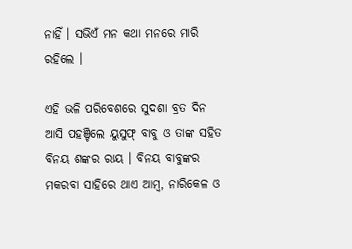ନାହିଁ । ସଭିଏଁ ମନ କଥା ମନରେ ମାରି ରହିଲେ ।

ଏହି ଭଳି ପରିବେଶରେ ସୁଦଶା ବ୍ରତ ଦିନ ଆସି ପହଞ୍ଚିଲେ ୟୁସୁଫ୍ ବାବୁ ଓ ତାଙ୍କ ସହିତ ବିନୟ ଶଙ୍କର ରାୟ । ବିନୟ ବାବୁଙ୍କର ମକରବା ସାହିରେ ଥାଏ ଆମ୍ବ, ନାରିକେଳ ଓ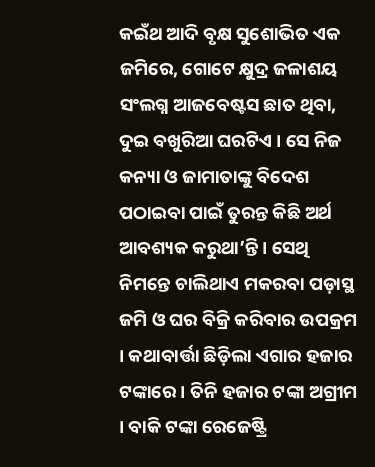କଇଁଥ ଆଦି ବୃକ୍ଷ ସୁଶୋଭିତ ଏକ ଜମିରେ, ଗୋଟେ କ୍ଷୁଦ୍ର ଜଳାଶୟ ସଂଲଗ୍ନ ଆଜବେଷ୍ଟସ ଛାତ ଥିବା, ଦୁଇ ବଖୁରିଆ ଘରଟିଏ । ସେ ନିଜ କନ୍ୟା ଓ ଜାମାତାଙ୍କୁ ବିଦେଶ ପଠାଇବା ପାଇଁ ତୁରନ୍ତ କିଛି ଅର୍ଥ ଆବଶ୍ୟକ କରୁଥା’ନ୍ତି । ସେଥି ନିମନ୍ତେ ଚାଲିଥାଏ ମକରବା ପଡ଼ାସ୍ଥ ଜମି ଓ ଘର ବିକ୍ରି କରିବାର ଉପକ୍ରମ । କଥାବାର୍ତ୍ତା ଛିଡ଼ିଲା ଏଗାର ହଜାର ଟଙ୍କାରେ । ତିନି ହଜାର ଟଙ୍କା ଅଗ୍ରୀମ । ବାକି ଟଙ୍କା ରେଜେଷ୍ଟ୍ରି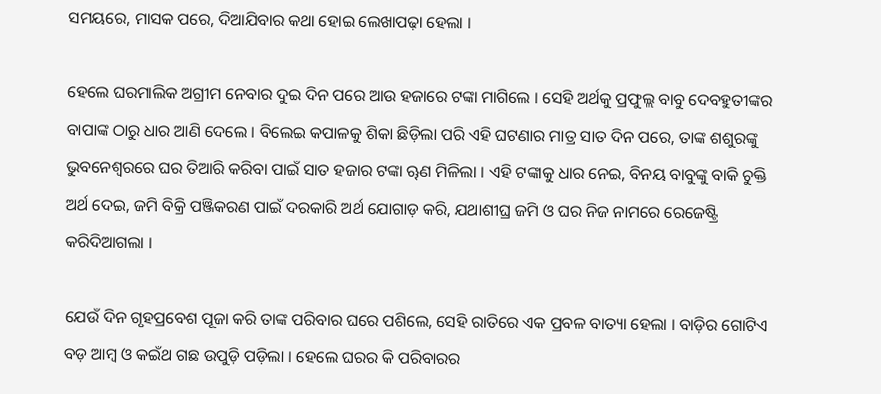ସମୟରେ, ମାସକ ପରେ, ଦିଆଯିବାର କଥା ହୋଇ ଲେଖାପଢ଼ା ହେଲା ।

ହେଲେ ଘରମାଲିକ ଅଗ୍ରୀମ ନେବାର ଦୁଇ ଦିନ ପରେ ଆଉ ହଜାରେ ଟଙ୍କା ମାଗିଲେ । ସେହି ଅର୍ଥକୁ ପ୍ରଫୁଲ୍ଲ ବାବୁ ଦେବହୁତୀଙ୍କର ବାପାଙ୍କ ଠାରୁ ଧାର ଆଣି ଦେଲେ । ବିଲେଇ କପାଳକୁ ଶିକା ଛିଡ଼ିଲା ପରି ଏହି ଘଟଣାର ମାତ୍ର ସାତ ଦିନ ପରେ, ତାଙ୍କ ଶଶୁରଙ୍କୁ ଭୁବନେଶ୍ୱରରେ ଘର ତିଆରି କରିବା ପାଇଁ ସାତ ହଜାର ଟଙ୍କା ୠଣ ମିଳିଲା । ଏହି ଟଙ୍କାକୁ ଧାର ନେଇ, ବିନୟ ବାବୁଙ୍କୁ ବାକି ଚୁକ୍ତି ଅର୍ଥ ଦେଇ, ଜମି ବିକ୍ରି ପଞ୍ଜିକରଣ ପାଇଁ ଦରକାରି ଅର୍ଥ ଯୋଗାଡ଼ କରି, ଯଥାଶୀଘ୍ର ଜମି ଓ ଘର ନିଜ ନାମରେ ରେଜେଷ୍ଟ୍ରି କରିଦିଆଗଲା ।

ଯେଉଁ ଦିନ ଗୃହପ୍ରବେଶ ପୂଜା କରି ତାଙ୍କ ପରିବାର ଘରେ ପଶିଲେ, ସେହି ରାତିରେ ଏକ ପ୍ରବଳ ବାତ୍ୟା ହେଲା । ବାଡ଼ିର ଗୋଟିଏ ବଡ଼ ଆମ୍ବ ଓ କଇଁଥ ଗଛ ଉପୁଡ଼ି ପଡ଼ିଲା । ହେଲେ ଘରର କି ପରିବାରର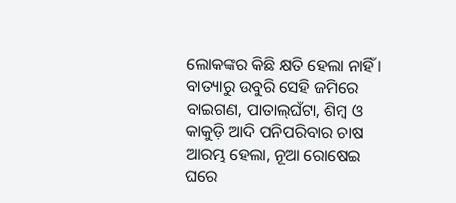ଲୋକଙ୍କର କିଛି କ୍ଷତି ହେଲା ନାହିଁ । ବାତ୍ୟାରୁ ଉବୁରି ସେହି ଜମିରେ ବାଇଗଣ, ପାତାଲ୍‌ଘଁଟା, ଶିମ୍ବ ଓ କାକୁଡ଼ି ଆଦି ପନିପରିବାର ଚାଷ ଆରମ୍ଭ ହେଲା, ନୂଆ ରୋଷେଇ ଘରେ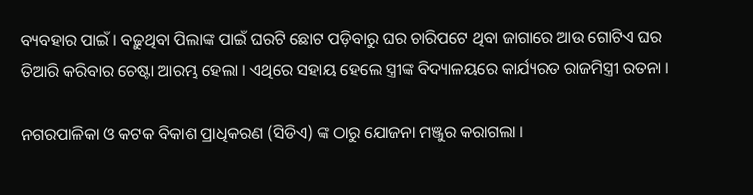ବ୍ୟବହାର ପାଇଁ । ବଢ଼ୁଥିବା ପିଲାଙ୍କ ପାଇଁ ଘରଟି ଛୋଟ ପଡ଼ିବାରୁ ଘର ଚାରିପଟେ ଥିବା ଜାଗାରେ ଆଉ ଗୋଟିଏ ଘର ତିଆରି କରିବାର ଚେଷ୍ଟା ଆରମ୍ଭ ହେଲା । ଏଥିରେ ସହାୟ ହେଲେ ସ୍ତ୍ରୀଙ୍କ ବିଦ୍ୟାଳୟରେ କାର୍ଯ୍ୟରତ ରାଜମିସ୍ତ୍ରୀ ରତନା ।

ନଗରପାଳିକା ଓ କଟକ ବିକାଶ ପ୍ରାଧିକରଣ (ସିଡିଏ) ଙ୍କ ଠାରୁ ଯୋଜନା ମଞ୍ଜୁର କରାଗଲା ।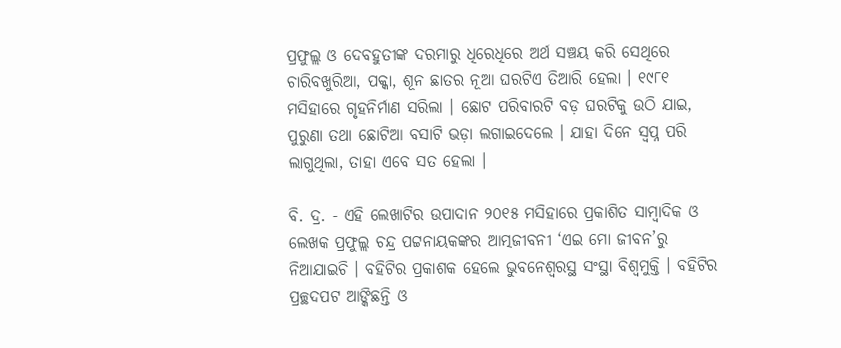ପ୍ରଫୁଲ୍ଲ ଓ ଦେବହୁତୀଙ୍କ ଦରମାରୁ ଧିରେଧିରେ ଅର୍ଥ ସଞ୍ଚୟ କରି ସେଥିରେ ଚାରିବଖୁରିଆ, ପକ୍କା, ଶୂନ ଛାତର ନୂଆ ଘରଟିଏ ତିଆରି ହେଲା । ୧୯୮୧ ମସିହାରେ ଗୃହନିର୍ମାଣ ସରିଲା । ଛୋଟ ପରିବାରଟି ବଡ଼ ଘରଟିକୁ ଉଠି ଯାଇ, ପୁରୁଣା ତଥା ଛୋଟିଆ ବସାଟି ଭଡ଼ା ଲଗାଇଦେଲେ । ଯାହା ଦିନେ ସ୍ୱପ୍ନ ପରି ଲାଗୁଥିଲା, ତାହା ଏବେ ସତ ହେଲା ।

ବି. ଦ୍ର. - ଏହି ଲେଖାଟିର ଉପାଦାନ ୨୦୧୫ ମସିହାରେ ପ୍ରକାଶିତ ସାମ୍ବାଦିକ ଓ ଲେଖକ ପ୍ରଫୁଲ୍ଲ ଚନ୍ଦ୍ର ପଟ୍ଟନାୟକଙ୍କର ଆତ୍ମଜୀବନୀ ‘ଏଇ ମୋ ଜୀବନ’ରୁ ନିଆଯାଇଚି । ବହିଟିର ପ୍ରକାଶକ ହେଲେ ଭୁବନେଶ୍ୱରସ୍ଥ ସଂସ୍ଥା ବିଶ୍ୱମୁକ୍ତି । ବହିଟିର ପ୍ରଚ୍ଛଦପଟ ଆଙ୍କିଛନ୍ତି ଓ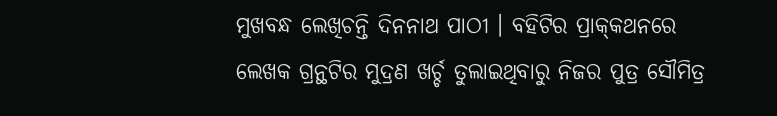ମୁଖବନ୍ଧ ଲେଖିଚନ୍ତି ଦିନନାଥ ପାଠୀ । ବହିଟିର ପ୍ରାକ୍‌କଥନରେ ଲେଖକ ଗ୍ରନ୍ଥଟିର ମୁଦ୍ରଣ ଖର୍ଚ୍ଚ ତୁଲାଇଥିବାରୁ ନିଜର ପୁତ୍ର ସୌମିତ୍ର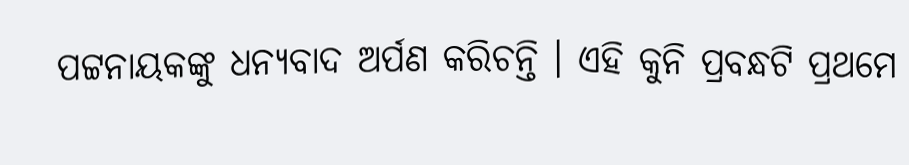ପଟ୍ଟନାୟକଙ୍କୁ ଧନ୍ୟବାଦ ଅର୍ପଣ କରିଚନ୍ତି । ଏହି କୁନି ପ୍ରବନ୍ଧଟି ପ୍ରଥମେ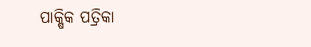ପାକ୍ଷିକ ପତ୍ରିକା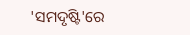'ସମଦୃଷ୍ଟି'ରେ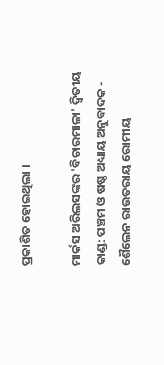ପ୍ରକାଶିତ ହୋଇଥିଲା ।

ମାର୍କସ ଅରିଲସଙ୍କର 'ବିଚାରମାଳା' ଦ୍ୱିତୀୟ କାଣ୍ଡ: ପଞ୍ଚମ ଓ ଷଷ୍ଠ ଅଧ୍ୟାୟ ଅନୁବାଦକ - ଶୈଲେନ ରାଉତରାୟ ରୋମୀୟ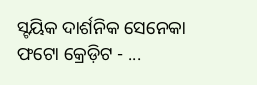ସ୍ଟୟିକ ଦାର୍ଶନିକ ସେନେକା ଫଟୋ କ୍ରେଡ଼ିଟ - ...